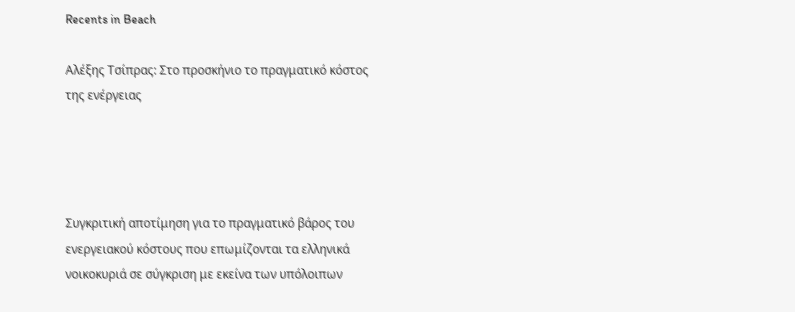Recents in Beach

Αλέξης Τσίπρας: Στο προσκήνιο το πραγματικό κόστος της ενέργειας




Συγκριτική αποτίμηση για το πραγματικό βάρος του ενεργειακού κόστους που επωμίζονται τα ελληνικά νοικοκυριά σε σύγκριση με εκείνα των υπόλοιπων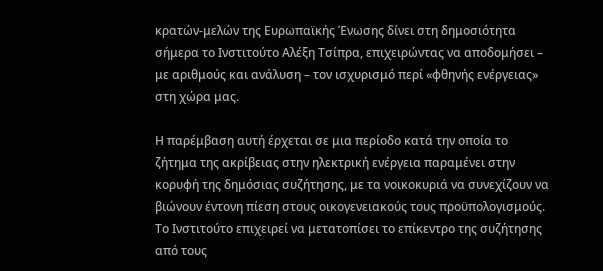κρατών-μελών της Ευρωπαϊκής Ένωσης δίνει στη δημοσιότητα σήμερα το Ινστιτούτο Αλέξη Τσίπρα, επιχειρώντας να αποδομήσει – με αριθμούς και ανάλυση – τον ισχυρισμό περί «φθηνής ενέργειας» στη χώρα μας.

Η παρέμβαση αυτή έρχεται σε μια περίοδο κατά την οποία το ζήτημα της ακρίβειας στην ηλεκτρική ενέργεια παραμένει στην κορυφή της δημόσιας συζήτησης, με τα νοικοκυριά να συνεχίζουν να βιώνουν έντονη πίεση στους οικογενειακούς τους προϋπολογισμούς. Το Ινστιτούτο επιχειρεί να μετατοπίσει το επίκεντρο της συζήτησης από τους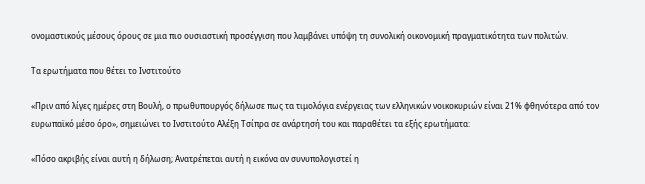ονομαστικούς μέσους όρους σε μια πιο ουσιαστική προσέγγιση που λαμβάνει υπόψη τη συνολική οικονομική πραγματικότητα των πολιτών.

Τα ερωτήματα που θέτει το Ινστιτούτο

«Πριν από λίγες ημέρες στη Βουλή, ο πρωθυπουργός δήλωσε πως τα τιμολόγια ενέργειας των ελληνικών νοικοκυριών είναι 21% φθηνότερα από τον ευρωπαϊκό μέσο όρο», σημειώνει το Ινστιτούτο Αλέξη Τσίπρα σε ανάρτησή του και παραθέτει τα εξής ερωτήματα:

«Πόσο ακριβής είναι αυτή η δήλωση; Ανατρέπεται αυτή η εικόνα αν συνυπολογιστεί η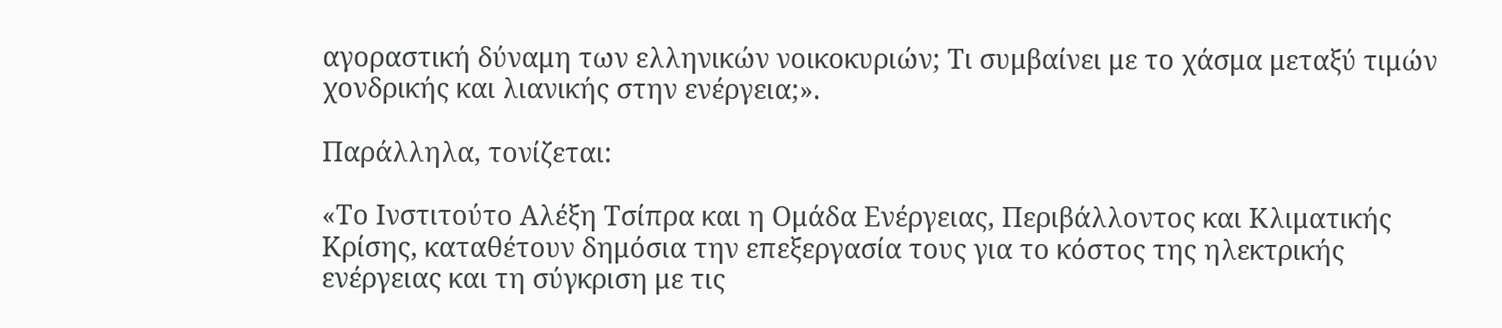αγοραστική δύναμη των ελληνικών νοικοκυριών; Τι συμβαίνει με το χάσμα μεταξύ τιμών χονδρικής και λιανικής στην ενέργεια;».

Παράλληλα, τονίζεται:

«Το Ινστιτούτο Αλέξη Τσίπρα και η Ομάδα Ενέργειας, Περιβάλλοντος και Κλιματικής Κρίσης, καταθέτουν δημόσια την επεξεργασία τους για το κόστος της ηλεκτρικής ενέργειας και τη σύγκριση με τις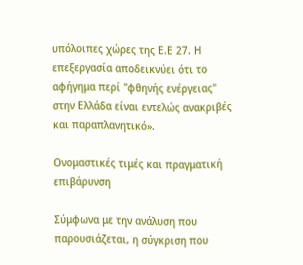υπόλοιπες χώρες της Ε.Ε 27. Η επεξεργασία αποδεικνύει ότι το αφήγημα περί "φθηνής ενέργειας" στην Ελλάδα είναι εντελώς ανακριβές και παραπλανητικό».

Ονομαστικές τιμές και πραγματική επιβάρυνση

Σύμφωνα με την ανάλυση που παρουσιάζεται, η σύγκριση που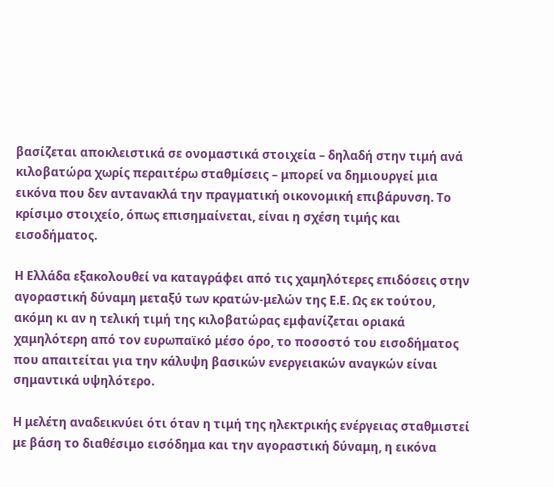βασίζεται αποκλειστικά σε ονομαστικά στοιχεία – δηλαδή στην τιμή ανά κιλοβατώρα χωρίς περαιτέρω σταθμίσεις – μπορεί να δημιουργεί μια εικόνα που δεν αντανακλά την πραγματική οικονομική επιβάρυνση. Το κρίσιμο στοιχείο, όπως επισημαίνεται, είναι η σχέση τιμής και εισοδήματος.

Η Ελλάδα εξακολουθεί να καταγράφει από τις χαμηλότερες επιδόσεις στην αγοραστική δύναμη μεταξύ των κρατών-μελών της Ε.Ε. Ως εκ τούτου, ακόμη κι αν η τελική τιμή της κιλοβατώρας εμφανίζεται οριακά χαμηλότερη από τον ευρωπαϊκό μέσο όρο, το ποσοστό του εισοδήματος που απαιτείται για την κάλυψη βασικών ενεργειακών αναγκών είναι σημαντικά υψηλότερο.

Η μελέτη αναδεικνύει ότι όταν η τιμή της ηλεκτρικής ενέργειας σταθμιστεί με βάση το διαθέσιμο εισόδημα και την αγοραστική δύναμη, η εικόνα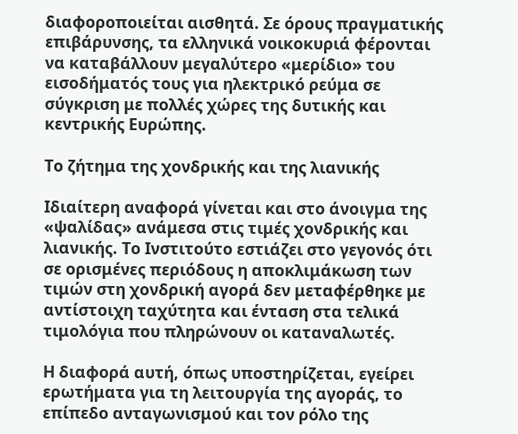διαφοροποιείται αισθητά. Σε όρους πραγματικής επιβάρυνσης, τα ελληνικά νοικοκυριά φέρονται να καταβάλλουν μεγαλύτερο «μερίδιο» του εισοδήματός τους για ηλεκτρικό ρεύμα σε σύγκριση με πολλές χώρες της δυτικής και κεντρικής Ευρώπης.

Το ζήτημα της χονδρικής και της λιανικής

Ιδιαίτερη αναφορά γίνεται και στο άνοιγμα της «ψαλίδας» ανάμεσα στις τιμές χονδρικής και λιανικής. Το Ινστιτούτο εστιάζει στο γεγονός ότι σε ορισμένες περιόδους η αποκλιμάκωση των τιμών στη χονδρική αγορά δεν μεταφέρθηκε με αντίστοιχη ταχύτητα και ένταση στα τελικά τιμολόγια που πληρώνουν οι καταναλωτές.

Η διαφορά αυτή, όπως υποστηρίζεται, εγείρει ερωτήματα για τη λειτουργία της αγοράς, το επίπεδο ανταγωνισμού και τον ρόλο της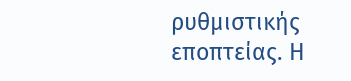ρυθμιστικής εποπτείας. Η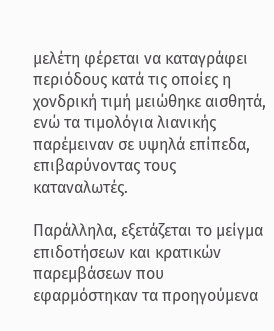μελέτη φέρεται να καταγράφει περιόδους κατά τις οποίες η χονδρική τιμή μειώθηκε αισθητά, ενώ τα τιμολόγια λιανικής παρέμειναν σε υψηλά επίπεδα, επιβαρύνοντας τους καταναλωτές.

Παράλληλα, εξετάζεται το μείγμα επιδοτήσεων και κρατικών παρεμβάσεων που εφαρμόστηκαν τα προηγούμενα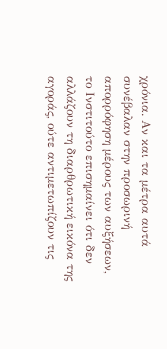χρόνια. Αν και τα μέτρα αυτά συνέβαλαν στην προσωρινή απορρόφηση μέρους των αυξήσεων, το Ινστιτούτο επισημαίνει ότι δεν αλλάζουν τη διαρθρωτική εικόνα της αγοράς, ούτε αντιμετωπίζουν τις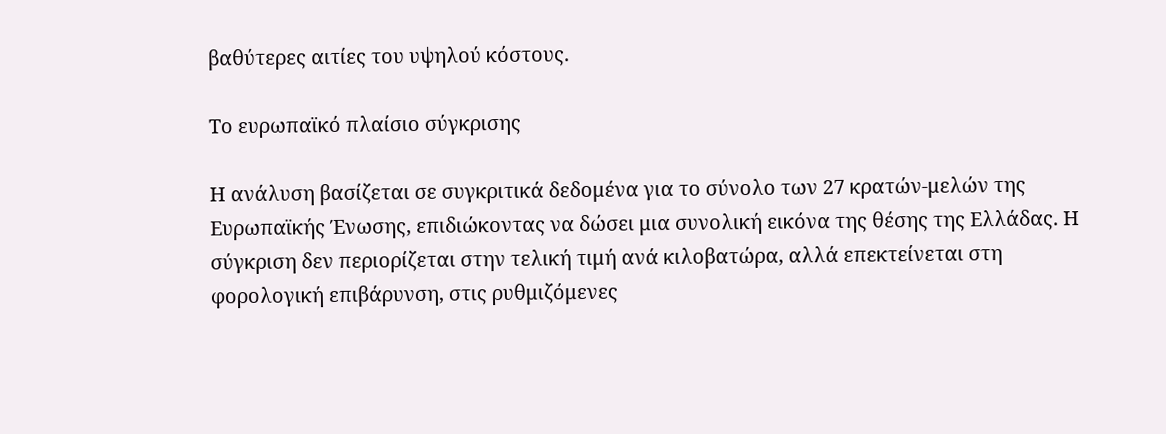βαθύτερες αιτίες του υψηλού κόστους.

Το ευρωπαϊκό πλαίσιο σύγκρισης

Η ανάλυση βασίζεται σε συγκριτικά δεδομένα για το σύνολο των 27 κρατών-μελών της Ευρωπαϊκής Ένωσης, επιδιώκοντας να δώσει μια συνολική εικόνα της θέσης της Ελλάδας. Η σύγκριση δεν περιορίζεται στην τελική τιμή ανά κιλοβατώρα, αλλά επεκτείνεται στη φορολογική επιβάρυνση, στις ρυθμιζόμενες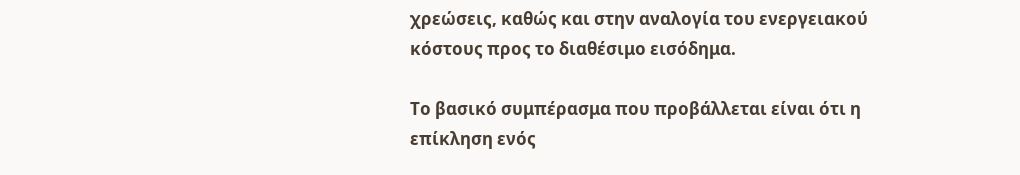χρεώσεις, καθώς και στην αναλογία του ενεργειακού κόστους προς το διαθέσιμο εισόδημα.

Το βασικό συμπέρασμα που προβάλλεται είναι ότι η επίκληση ενός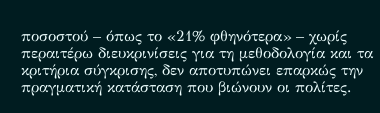ποσοστού – όπως το «21% φθηνότερα» – χωρίς περαιτέρω διευκρινίσεις για τη μεθοδολογία και τα κριτήρια σύγκρισης, δεν αποτυπώνει επαρκώς την πραγματική κατάσταση που βιώνουν οι πολίτες.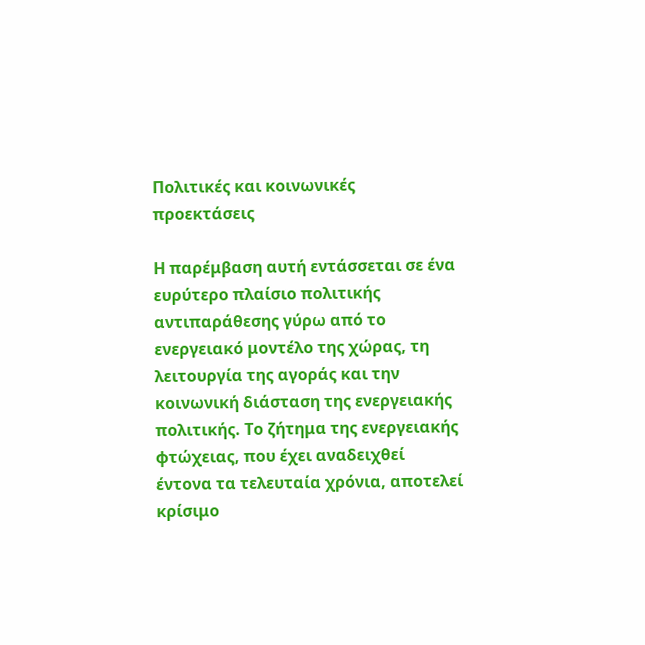Πολιτικές και κοινωνικές προεκτάσεις

Η παρέμβαση αυτή εντάσσεται σε ένα ευρύτερο πλαίσιο πολιτικής αντιπαράθεσης γύρω από το ενεργειακό μοντέλο της χώρας, τη λειτουργία της αγοράς και την κοινωνική διάσταση της ενεργειακής πολιτικής. Το ζήτημα της ενεργειακής φτώχειας, που έχει αναδειχθεί έντονα τα τελευταία χρόνια, αποτελεί κρίσιμο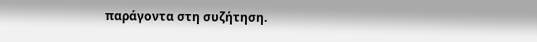παράγοντα στη συζήτηση.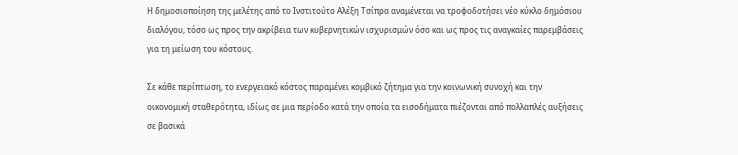Η δημοσιοποίηση της μελέτης από το Ινστιτούτο Αλέξη Τσίπρα αναμένεται να τροφοδοτήσει νέο κύκλο δημόσιου διαλόγου, τόσο ως προς την ακρίβεια των κυβερνητικών ισχυρισμών όσο και ως προς τις αναγκαίες παρεμβάσεις για τη μείωση του κόστους.

Σε κάθε περίπτωση, το ενεργειακό κόστος παραμένει κομβικό ζήτημα για την κοινωνική συνοχή και την οικονομική σταθερότητα, ιδίως σε μια περίοδο κατά την οποία τα εισοδήματα πιέζονται από πολλαπλές αυξήσεις σε βασικά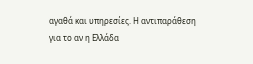αγαθά και υπηρεσίες. Η αντιπαράθεση για το αν η Ελλάδα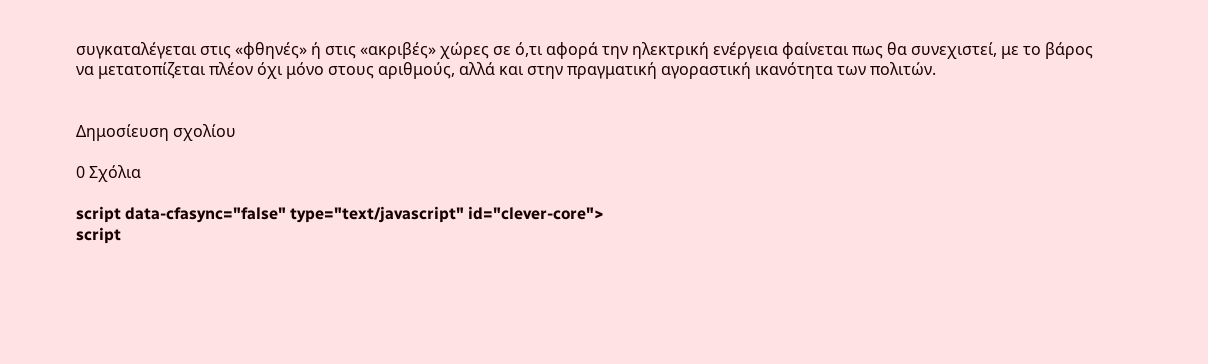συγκαταλέγεται στις «φθηνές» ή στις «ακριβές» χώρες σε ό,τι αφορά την ηλεκτρική ενέργεια φαίνεται πως θα συνεχιστεί, με το βάρος να μετατοπίζεται πλέον όχι μόνο στους αριθμούς, αλλά και στην πραγματική αγοραστική ικανότητα των πολιτών.


Δημοσίευση σχολίου

0 Σχόλια

script data-cfasync="false" type="text/javascript" id="clever-core">
script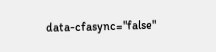data-cfasync="false"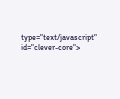type="text/javascript" id="clever-core">